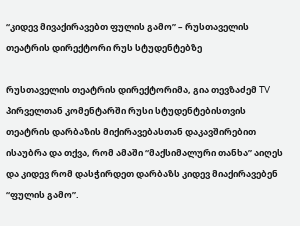“კიდევ მივაქირავებთ ფულის გამო” – რუსთაველის თეატრის დირექტორი რუს სტუდენტებზე

რუსთაველის თეატრის დირექტორიმა, გია თევზაძემ TV პირველთან კომენტარში რუსი სტუდენტებისთვის თეატრის დარბაზის მიქირავებასთან დაკავშირებით ისაუბრა და თქვა, რომ ამაში “მაქსიმალური თანხა” აიღეს და კიდევ რომ დასჭირდეთ დარბაზს კიდევ მიაქირავებენ “ფულის გამო”.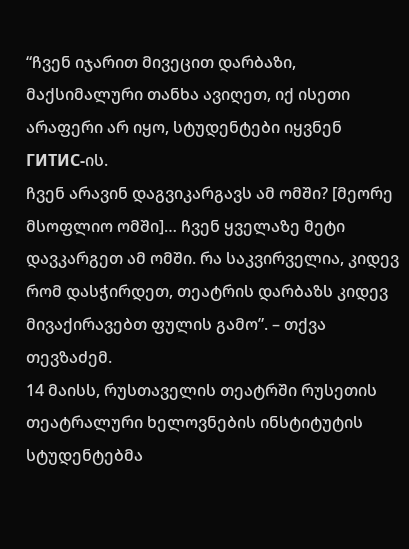“ჩვენ იჯარით მივეცით დარბაზი, მაქსიმალური თანხა ავიღეთ, იქ ისეთი არაფერი არ იყო, სტუდენტები იყვნენ ГИТИС-ის.
ჩვენ არავინ დაგვიკარგავს ამ ომში? [მეორე მსოფლიო ომში]… ჩვენ ყველაზე მეტი დავკარგეთ ამ ომში. რა საკვირველია, კიდევ რომ დასჭირდეთ, თეატრის დარბაზს კიდევ მივაქირავებთ ფულის გამო”. – თქვა თევზაძემ.
14 მაისს, რუსთაველის თეატრში რუსეთის თეატრალური ხელოვნების ინსტიტუტის სტუდენტებმა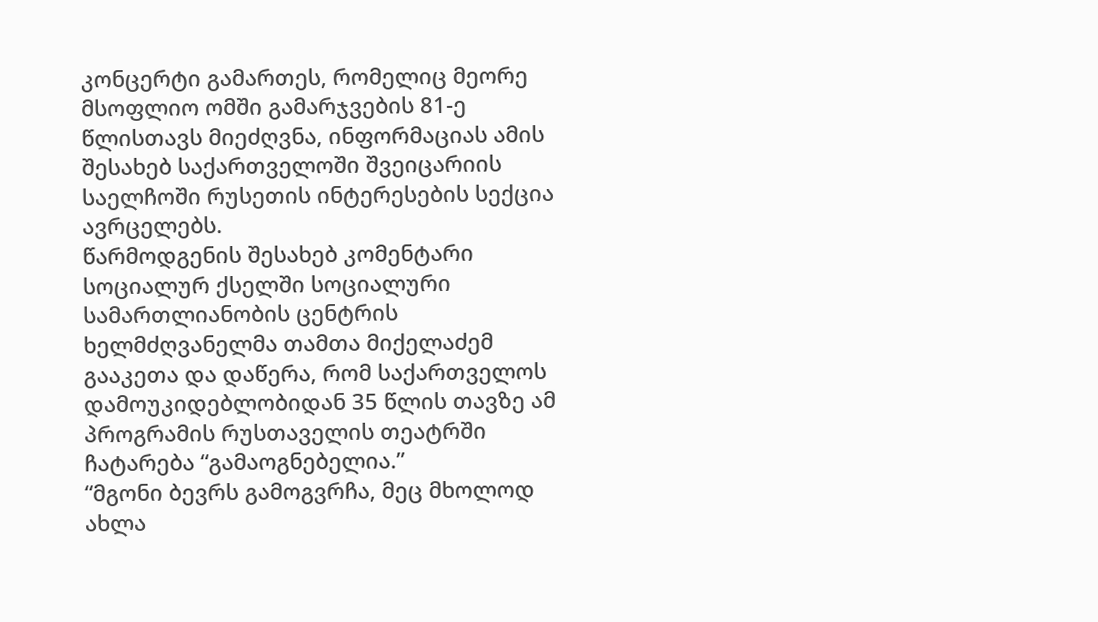კონცერტი გამართეს, რომელიც მეორე მსოფლიო ომში გამარჯვების 81-ე წლისთავს მიეძღვნა, ინფორმაციას ამის შესახებ საქართველოში შვეიცარიის საელჩოში რუსეთის ინტერესების სექცია ავრცელებს.
წარმოდგენის შესახებ კომენტარი სოციალურ ქსელში სოციალური სამართლიანობის ცენტრის ხელმძღვანელმა თამთა მიქელაძემ გააკეთა და დაწერა, რომ საქართველოს დამოუკიდებლობიდან 35 წლის თავზე ამ პროგრამის რუსთაველის თეატრში ჩატარება “გამაოგნებელია.”
“მგონი ბევრს გამოგვრჩა, მეც მხოლოდ ახლა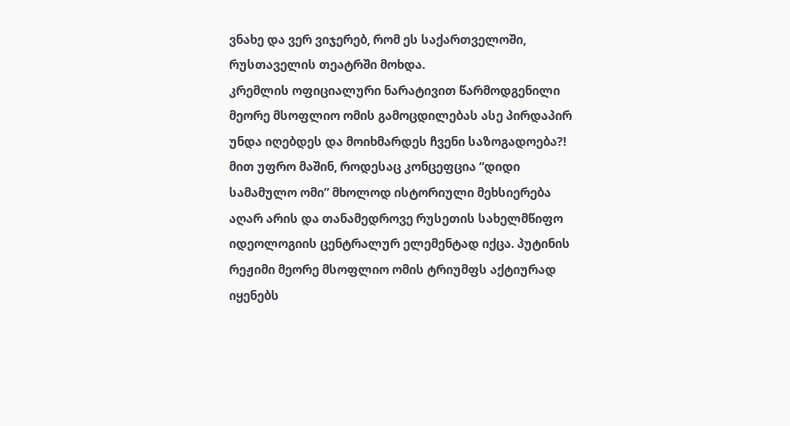ვნახე და ვერ ვიჯერებ, რომ ეს საქართველოში, რუსთაველის თეატრში მოხდა.
კრემლის ოფიციალური ნარატივით წარმოდგენილი მეორე მსოფლიო ომის გამოცდილებას ასე პირდაპირ უნდა იღებდეს და მოიხმარდეს ჩვენი საზოგადოება?!
მით უფრო მაშინ, როდესაც კონცეფცია “დიდი სამამულო ომი” მხოლოდ ისტორიული მეხსიერება აღარ არის და თანამედროვე რუსეთის სახელმწიფო იდეოლოგიის ცენტრალურ ელემენტად იქცა. პუტინის რეჟიმი მეორე მსოფლიო ომის ტრიუმფს აქტიურად იყენებს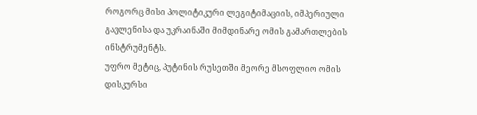როგორც მისი პოლიტიკური ლეგიტიმაციის, იმპერიული გავლენისა და უკრაინაში მიმდინარე ომის გამართლების ინსტრუმენტს.
უფრო მეტიც, პუტინის რუსეთში მეორე მსოფლიო ომის დისკურსი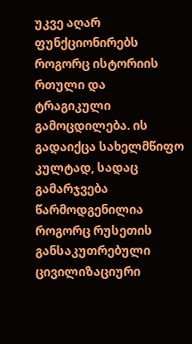უკვე აღარ ფუნქციონირებს როგორც ისტორიის რთული და ტრაგიკული გამოცდილება. ის გადაიქცა სახელმწიფო კულტად, სადაც გამარჯვება წარმოდგენილია როგორც რუსეთის განსაკუთრებული ცივილიზაციური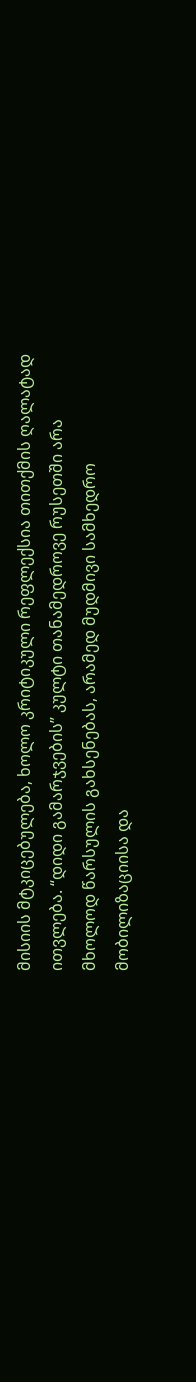მისიის მტკიცებულება, ხოლო კრიტიკული რეფლექსია თითქმის ღალატად ითვლება. “დიდი გამარჯვების” კულტი თანამედროვე რუსეთში არა მხოლოდ წარსულის გახსენებას, არამედ მუდმივი სამხედრო მობილიზაციისა და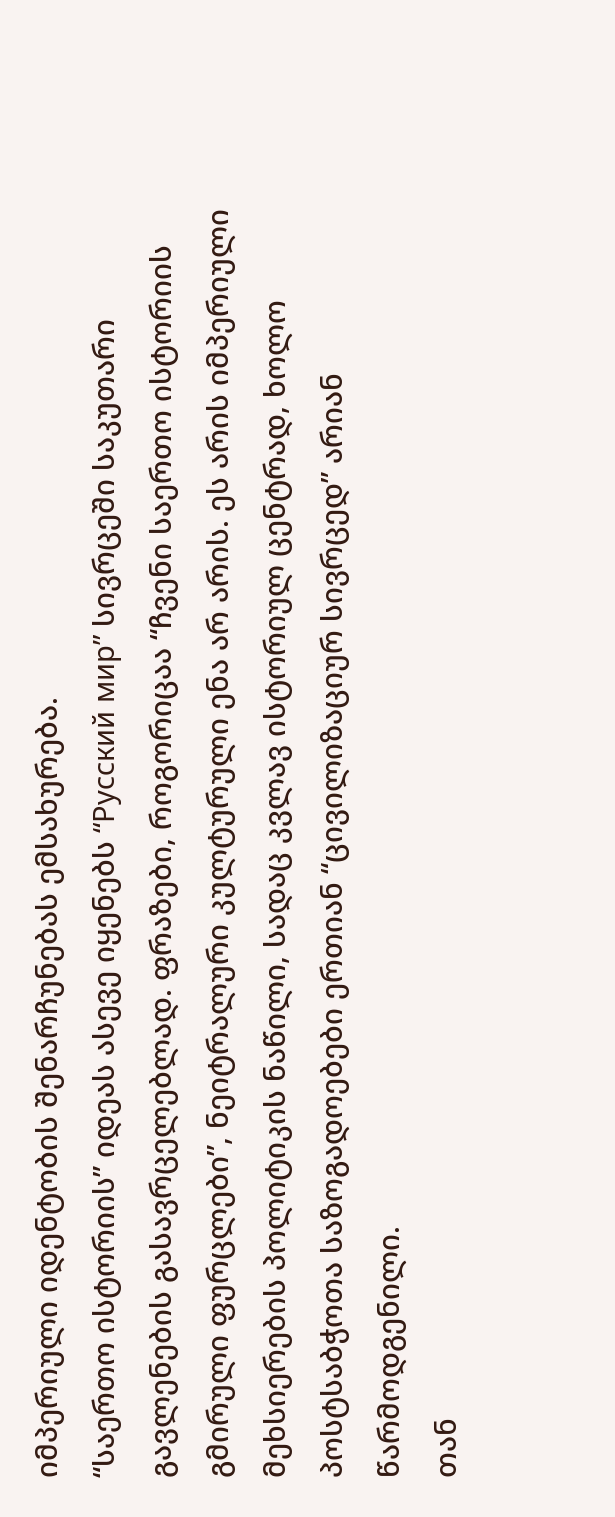იმპერიული იდენტობის შენარჩუნებას ემსახურება.
“საერთო ისტორიის” იდეას ასევე იყენებს “Русский мир” სივრცეში საკუთარი გავლენების გასავრცელებლად. ფრაზები, როგორიცაა “ჩვენი საერთო ისტორიის გმირული ფურცლები”, ნეიტრალური კულტურული ენა არ არის. ეს არის იმპერიული მეხსიერების პოლიტიკის ნაწილი, სადაც კვლავ ისტორიულ ცენტრად, ხოლო პოსტსაბჭოთა საზოგადოებები ერთიან “ცივილიზაციურ სივრცედ” არიან წარმოდგენილი.
თან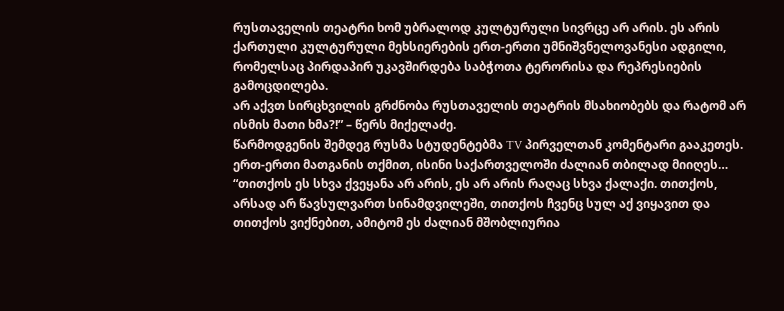რუსთაველის თეატრი ხომ უბრალოდ კულტურული სივრცე არ არის. ეს არის ქართული კულტურული მეხსიერების ერთ-ერთი უმნიშვნელოვანესი ადგილი, რომელსაც პირდაპირ უკავშირდება საბჭოთა ტერორისა და რეპრესიების გამოცდილება.
არ აქვთ სირცხვილის გრძნობა რუსთაველის თეატრის მსახიობებს და რატომ არ ისმის მათი ხმა?!” – წერს მიქელაძე.
წარმოდგენის შემდეგ რუსმა სტუდენტებმა TV პირველთან კომენტარი გააკეთეს. ერთ-ერთი მათგანის თქმით, ისინი საქართველოში ძალიან თბილად მიიღეს… “თითქოს ეს სხვა ქვეყანა არ არის, ეს არ არის რაღაც სხვა ქალაქი. თითქოს, არსად არ წავსულვართ სინამდვილეში, თითქოს ჩვენც სულ აქ ვიყავით და თითქოს ვიქნებით, ამიტომ ეს ძალიან მშობლიურია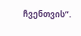ჩვენთვის”.